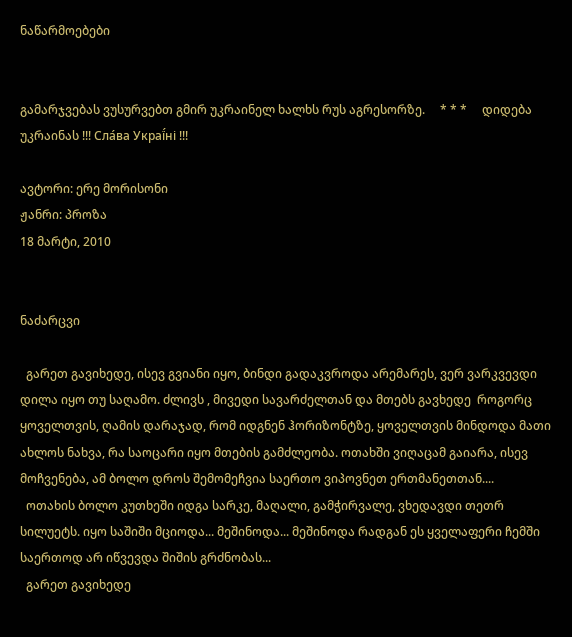ნაწარმოებები


გამარჯვებას ვუსურვებთ გმირ უკრაინელ ხალხს რუს აგრესორზე.     * * *     დიდება უკრაინას !!! Сла́ва Украї́ні !!!

ავტორი: ერე მორისონი
ჟანრი: პროზა
18 მარტი, 2010


ნაძარცვი

  გარეთ გავიხედე, ისევ გვიანი იყო, ბინდი გადაკვროდა არემარეს, ვერ ვარკვევდი დილა იყო თუ საღამო. ძლივს , მივედი სავარძელთან და მთებს გავხედე  როგორც ყოველთვის, ღამის დარაჯად, რომ იდგნენ ჰორიზონტზე, ყოველთვის მინდოდა მათი ახლოს ნახვა, რა საოცარი იყო მთების გამძლეობა. ოთახში ვიღაცამ გაიარა, ისევ მოჩვენება, ამ ბოლო დროს შემომეჩვია საერთო ვიპოვნეთ ერთმანეთთან....
  ოთახის ბოლო კუთხეში იდგა სარკე, მაღალი, გამჭირვალე, ვხედავდი თეთრ სილუეტს. იყო საშიში მციოდა... მეშინოდა... მეშინოდა რადგან ეს ყველაფერი ჩემში საერთოდ არ იწვევდა შიშის გრძნობას...
  გარეთ გავიხედე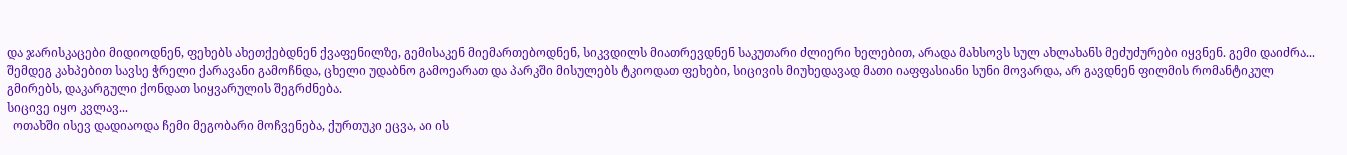და ჯარისკაცები მიდიოდნენ, ფეხებს ახეთქებდნენ ქვაფენილზე, გემისაკენ მიემართებოდნენ, სიკვდილს მიათრევდნენ საკუთარი ძლიერი ხელებით, არადა მახსოვს სულ ახლახანს მეძუძურები იყვნენ. გემი დაიძრა... შემდეგ კახპებით სავსე ჭრელი ქარავანი გამოჩნდა, ცხელი უდაბნო გამოეარათ და პარკში მისულებს ტკიოდათ ფეხები, სიცივის მიუხედავად მათი იაფფასიანი სუნი მოვარდა, არ გავდნენ ფილმის რომანტიკულ გმირებს, დაკარგული ქონდათ სიყვარულის შეგრძნება.
სიცივე იყო კვლავ...
  ოთახში ისევ დადიაოდა ჩემი მეგობარი მოჩვენება, ქურთუკი ეცვა, აი ის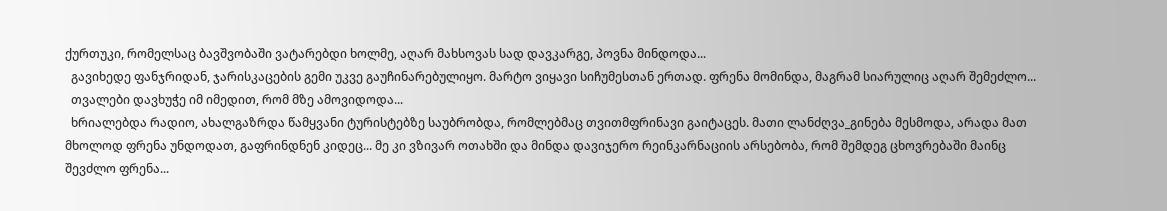ქურთუკი, რომელსაც ბავშვობაში ვატარებდი ხოლმე, აღარ მახსოვას სად დავკარგე, პოვნა მინდოდა...
  გავიხედე ფანჯრიდან, ჯარისკაცების გემი უკვე გაუჩინარებულიყო. მარტო ვიყავი სიჩუმესთან ერთად. ფრენა მომინდა, მაგრამ სიარულიც აღარ შემეძლო...
  თვალები დავხუჭე იმ იმედით, რომ მზე ამოვიდოდა...
  ხრიალებდა რადიო, ახალგაზრდა წამყვანი ტურისტებზე საუბრობდა, რომლებმაც თვითმფრინავი გაიტაცეს. მათი ლანძღვა_გინება მესმოდა, არადა მათ მხოლოდ ფრენა უნდოდათ, გაფრინდნენ კიდეც... მე კი ვზივარ ოთახში და მინდა დავიჯერო რეინკარნაციის არსებობა, რომ შემდეგ ცხოვრებაში მაინც შევძლო ფრენა...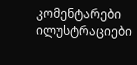კომენტარები ილუსტრაციები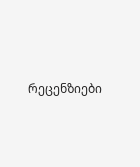რეცენზიები